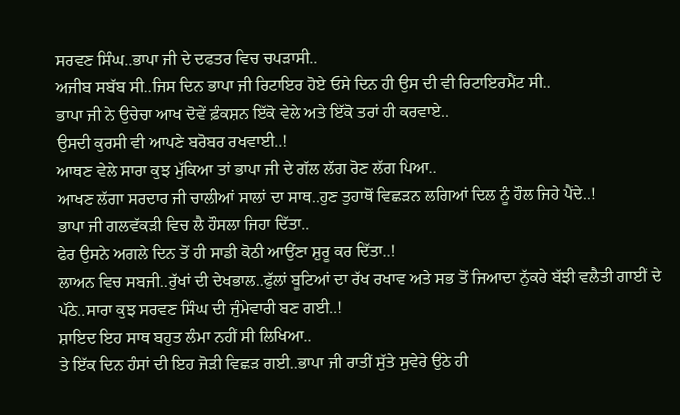ਸਰਵਣ ਸਿੰਘ..ਭਾਪਾ ਜੀ ਦੇ ਦਫਤਰ ਵਿਚ ਚਪੜਾਸੀ..
ਅਜੀਬ ਸਬੱਬ ਸੀ..ਜਿਸ ਦਿਨ ਭਾਪਾ ਜੀ ਰਿਟਾਇਰ ਹੋਏ ਓਸੇ ਦਿਨ ਹੀ ਉਸ ਦੀ ਵੀ ਰਿਟਾਇਰਮੈਂਟ ਸੀ..
ਭਾਪਾ ਜੀ ਨੇ ਉਚੇਚਾ ਆਖ ਦੋਵੇਂ ਫ਼ੰਕਸ਼ਨ ਇੱਕੋ ਵੇਲੇ ਅਤੇ ਇੱਕੋ ਤਰਾਂ ਹੀ ਕਰਵਾਏ..
ਉਸਦੀ ਕੁਰਸੀ ਵੀ ਆਪਣੇ ਬਰੋਬਰ ਰਖਵਾਈ..!
ਆਥਣ ਵੇਲੇ ਸਾਰਾ ਕੁਝ ਮੁੱਕਿਆ ਤਾਂ ਭਾਪਾ ਜੀ ਦੇ ਗੱਲ ਲੱਗ ਰੋਣ ਲੱਗ ਪਿਆ..
ਆਖਣ ਲੱਗਾ ਸਰਦਾਰ ਜੀ ਚਾਲੀਆਂ ਸਾਲਾਂ ਦਾ ਸਾਥ..ਹੁਣ ਤੁਹਾਥੋਂ ਵਿਛੜਨ ਲਗਿਆਂ ਦਿਲ ਨੂੰ ਹੌਲ ਜਿਹੇ ਪੈਂਦੇ..!
ਭਾਪਾ ਜੀ ਗਲਵੱਕੜੀ ਵਿਚ ਲੈ ਹੌਸਲਾ ਜਿਹਾ ਦਿੱਤਾ..
ਫੇਰ ਉਸਨੇ ਅਗਲੇ ਦਿਨ ਤੋਂ ਹੀ ਸਾਡੀ ਕੋਠੀ ਆਉਂਣਾ ਸ਼ੁਰੂ ਕਰ ਦਿੱਤਾ..!
ਲਾਅਨ ਵਿਚ ਸਬਜੀ..ਰੁੱਖਾਂ ਦੀ ਦੇਖਭਾਲ..ਫੁੱਲਾਂ ਬੂਟਿਆਂ ਦਾ ਰੱਖ ਰਖਾਵ ਅਤੇ ਸਭ ਤੋਂ ਜਿਆਦਾ ਨੁੱਕਰੇ ਬੱਝੀ ਵਲੈਤੀ ਗਾਈਂ ਦੇ ਪੱਠੇ..ਸਾਰਾ ਕੁਝ ਸਰਵਣ ਸਿੰਘ ਦੀ ਜੁੰਮੇਵਾਰੀ ਬਣ ਗਈ..!
ਸ਼ਾਇਦ ਇਹ ਸਾਥ ਬਹੁਤ ਲੰਮਾ ਨਹੀਂ ਸੀ ਲਿਖਿਆ..
ਤੇ ਇੱਕ ਦਿਨ ਹੰਸਾਂ ਦੀ ਇਹ ਜੋੜੀ ਵਿਛੜ ਗਈ..ਭਾਪਾ ਜੀ ਰਾਤੀਂ ਸੁੱਤੇ ਸੁਵੇਰੇ ਉਠੇ ਹੀ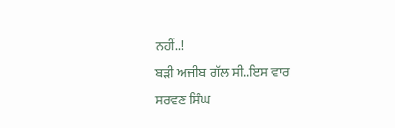ਨਹੀਂ..!
ਬੜੀ ਅਜੀਬ ਗੱਲ ਸੀ..ਇਸ ਵਾਰ ਸਰਵਣ ਸਿੰਘ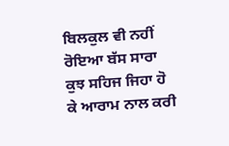ਬਿਲਕੁਲ ਵੀ ਨਹੀਂ ਰੋਇਆ ਬੱਸ ਸਾਰਾ ਕੁਝ ਸਹਿਜ ਜਿਹਾ ਹੋ ਕੇ ਆਰਾਮ ਨਾਲ ਕਰੀ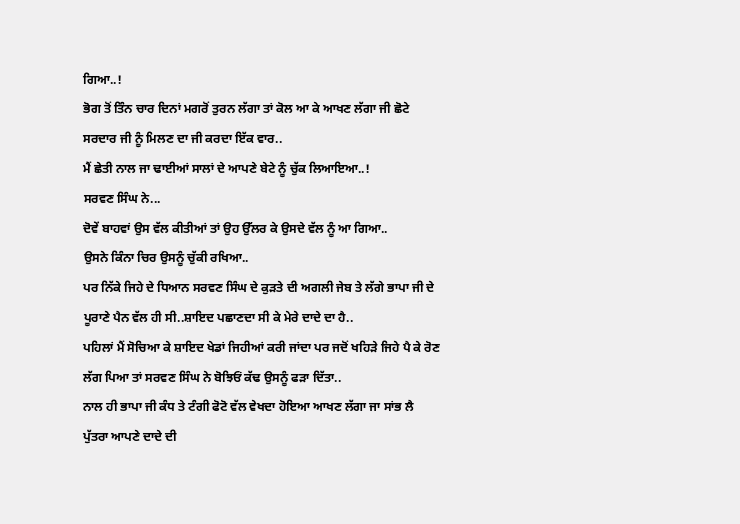ਗਿਆ..!
ਭੋਗ ਤੋਂ ਤਿੰਨ ਚਾਰ ਦਿਨਾਂ ਮਗਰੋਂ ਤੁਰਨ ਲੱਗਾ ਤਾਂ ਕੋਲ ਆ ਕੇ ਆਖਣ ਲੱਗਾ ਜੀ ਛੋਟੇ ਸਰਦਾਰ ਜੀ ਨੂੰ ਮਿਲਣ ਦਾ ਜੀ ਕਰਦਾ ਇੱਕ ਵਾਰ..
ਮੈਂ ਛੇਤੀ ਨਾਲ ਜਾ ਢਾਈਆਂ ਸਾਲਾਂ ਦੇ ਆਪਣੇ ਬੇਟੇ ਨੂੰ ਚੁੱਕ ਲਿਆਇਆ..!
ਸਰਵਣ ਸਿੰਘ ਨੇ...
ਦੋਵੇਂ ਬਾਹਵਾਂ ਉਸ ਵੱਲ ਕੀਤੀਆਂ ਤਾਂ ਉਹ ਉੱਲਰ ਕੇ ਉਸਦੇ ਵੱਲ ਨੂੰ ਆ ਗਿਆ..
ਉਸਨੇ ਕਿੰਨਾ ਚਿਰ ਉਸਨੂੰ ਚੁੱਕੀ ਰਖਿਆ..
ਪਰ ਨਿੱਕੇ ਜਿਹੇ ਦੇ ਧਿਆਨ ਸਰਵਣ ਸਿੰਘ ਦੇ ਕੁੜਤੇ ਦੀ ਅਗਲੀ ਜੇਬ ਤੇ ਲੱਗੇ ਭਾਪਾ ਜੀ ਦੇ ਪੂਰਾਣੇ ਪੈਨ ਵੱਲ ਹੀ ਸੀ..ਸ਼ਾਇਦ ਪਛਾਣਦਾ ਸੀ ਕੇ ਮੇਰੇ ਦਾਦੇ ਦਾ ਹੈ..
ਪਹਿਲਾਂ ਮੈਂ ਸੋਚਿਆ ਕੇ ਸ਼ਾਇਦ ਖੇਡਾਂ ਜਿਹੀਆਂ ਕਰੀ ਜਾਂਦਾ ਪਰ ਜਦੋਂ ਖਹਿੜੇ ਜਿਹੇ ਪੈ ਕੇ ਰੋਣ ਲੱਗ ਪਿਆ ਤਾਂ ਸਰਵਣ ਸਿੰਘ ਨੇ ਬੋਝਿਓਂ ਕੱਢ ਉਸਨੂੰ ਫੜਾ ਦਿੱਤਾ..
ਨਾਲ ਹੀ ਭਾਪਾ ਜੀ ਕੰਧ ਤੇ ਟੰਗੀ ਫੋਟੋ ਵੱਲ ਵੇਖਦਾ ਹੋਇਆ ਆਖਣ ਲੱਗਾ ਜਾ ਸਾਂਭ ਲੈ ਪੁੱਤਰਾ ਆਪਣੇ ਦਾਦੇ ਦੀ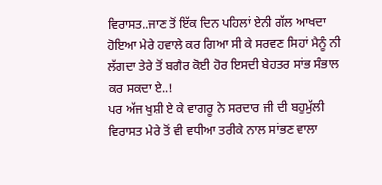ਵਿਰਾਸਤ..ਜਾਣ ਤੋਂ ਇੱਕ ਦਿਨ ਪਹਿਲਾਂ ਏਨੀ ਗੱਲ ਆਖਦਾ ਹੋਇਆ ਮੇਰੇ ਹਵਾਲੇ ਕਰ ਗਿਆ ਸੀ ਕੇ ਸਰਵਣ ਸਿਹਾਂ ਮੈਨੂੰ ਨੀ ਲੱਗਦਾ ਤੇਰੇ ਤੋਂ ਬਗੈਰ ਕੋਈ ਹੋਰ ਇਸਦੀ ਬੇਹਤਰ ਸਾਂਭ ਸੰਭਾਲ ਕਰ ਸਕਦਾ ਏ..!
ਪਰ ਅੱਜ ਖੁਸ਼ੀ ਏ ਕੇ ਵਾਗਰੂ ਨੇ ਸਰਦਾਰ ਜੀ ਦੀ ਬਹੁਮੁੱਲੀ ਵਿਰਾਸਤ ਮੇਰੇ ਤੋਂ ਵੀ ਵਧੀਆ ਤਰੀਕੇ ਨਾਲ ਸਾਂਭਣ ਵਾਲਾ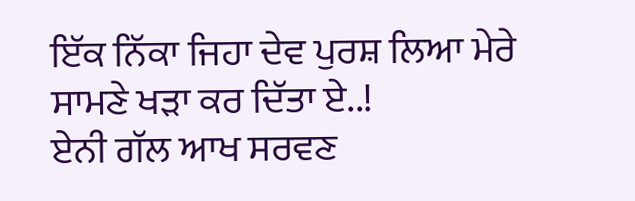ਇੱਕ ਨਿੱਕਾ ਜਿਹਾ ਦੇਵ ਪੁਰਸ਼ ਲਿਆ ਮੇਰੇ ਸਾਮਣੇ ਖੜਾ ਕਰ ਦਿੱਤਾ ਏ..!
ਏਨੀ ਗੱਲ ਆਖ ਸਰਵਣ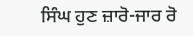ਸਿੰਘ ਹੁਣ ਜ਼ਾਰੋ-ਜਾਰ ਰੋ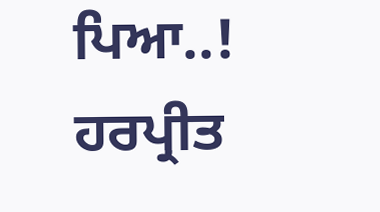ਪਿਆ..!
ਹਰਪ੍ਰੀਤ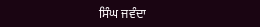ਸਿੰਘ ਜਵੰਦਾ